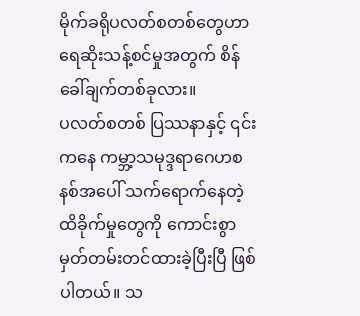မိုက်ခရိုပလတ်စတစ်တွေဟာ ရေဆိုးသန့်စင်မှုအတွက် စိန်ခေါ်ချက်တစ်ခုလား။
ပလတ်စတစ် ပြဿနာနှင့် ၎င်းကနေ ကမ္ဘာ့သမုဒ္ဒရာဂေဟစနစ်အပေါ် သက်ရောက်နေတဲ့ ထိခိုက်မှုတွေကို ကောင်းစွာမှတ်တမ်းတင်ထားခဲ့ပြီးပြီ ဖြစ်ပါတယ်။ သ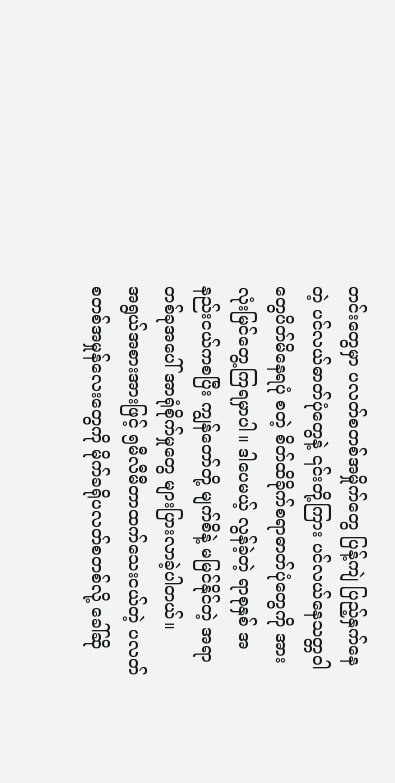တင်းတွေမှာ ပလတ်စတစ်အမှိုက်တွေ ပြန့်ကျဲ ပြည့်နှက်နေတဲ့ ပင်လယ်ဓာတ်ပုံတွေနဲ့ ၎င်းတို့ကြား ပင်လယ်နေသတ္တဝါတွေပိတ်မိနေရပုံ စတဲ့ စိတ်ထိခိုက်စရာဓာတ်ပုံတွေကို အားလုံးမြင်တွေ့ကြရမှာပါ။ ဒါပေမယ့် လွန်ခဲ့တဲ့ ရာစုနှစ် အနည်းငယ်ကစပြီး ကျွန်တော်တို့ မျက်စိနဲ့ မမြင်နိုင်တဲ့ အရာတစ်ခုအပေါ် အာရုံစိုက်မှုတွေ များပြားလာခဲ့ပါတယ်။
အရွယ်အစားအားဖြင့် ၅မီလီမီတာထက်သေးငယ်တဲ့ ပလတ်စတစ်အမှုန်လေးတွေကို မိုက်ခရိုပလတ်စတစ်လို့ ခေါ်ဆို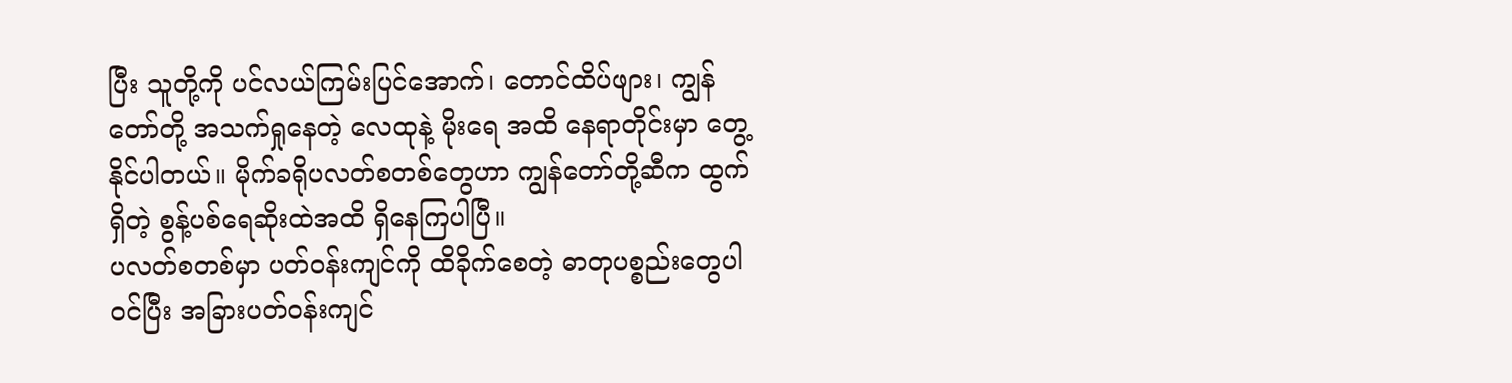ပြီး သူတို့ကို ပင်လယ်ကြမ်းပြင်အောက်၊ တောင်ထိပ်ဖျား၊ ကျွန်တော်တို့ အသက်ရှုနေတဲ့ လေထုနဲ့ မိုးရေ အထိ နေရာတိုင်းမှာ တွေ့နိုင်ပါတယ်။ မိုက်ခရိုပလတ်စတစ်တွေဟာ ကျွန်တော်တို့ဆီက ထွက်ရှိတဲ့ စွန့်ပစ်ရေဆိုးထဲအထိ ရှိနေကြပါပြီ။
ပလတ်စတစ်မှာ ပတ်ဝန်းကျင်ကို ထိခိုက်စေတဲ့ ဓာတုပစ္စည်းတွေပါဝင်ပြီး အခြားပတ်ဝန်းကျင်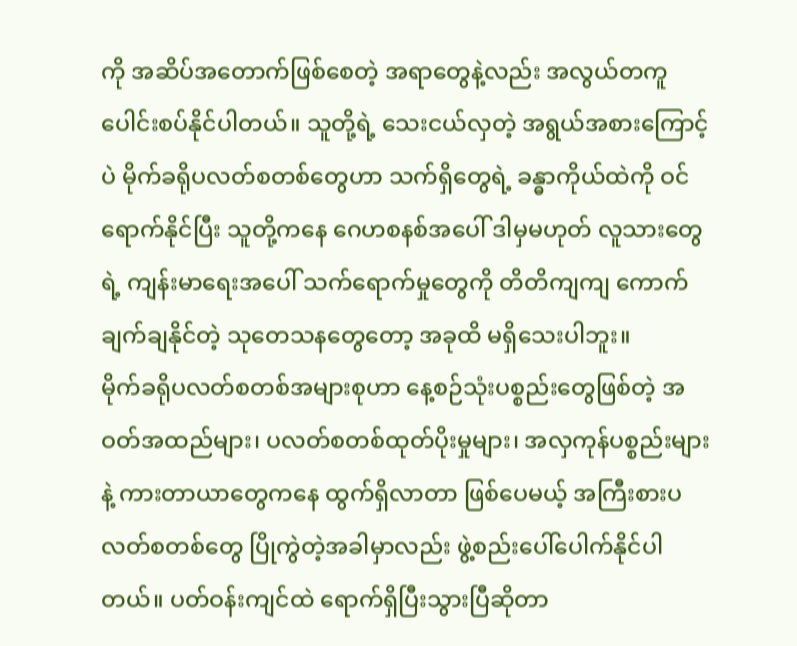ကို အဆိပ်အတောက်ဖြစ်စေတဲ့ အရာတွေနဲ့လည်း အလွယ်တကူ ပေါင်းစပ်နိုင်ပါတယ်။ သူတို့ရဲ့ သေးငယ်လှတဲ့ အရွယ်အစားကြောင့်ပဲ မိုက်ခရိုပလတ်စတစ်တွေဟာ သက်ရှိတွေရဲ့ ခန္ဓာကိုယ်ထဲကို ဝင်ရောက်နိုင်ပြီး သူတို့ကနေ ဂေဟစနစ်အပေါ် ဒါမှမဟုတ် လူသားတွေရဲ့ ကျန်းမာရေးအပေါ် သက်ရောက်မှုတွေကို တိတိကျကျ ကောက်ချက်ချနိုင်တဲ့ သုတေသနတွေတော့ အခုထိ မရှိသေးပါဘူး။
မိုက်ခရိုပလတ်စတစ်အများစုဟာ နေ့စဉ်သုံးပစ္စည်းတွေဖြစ်တဲ့ အဝတ်အထည်များ၊ ပလတ်စတစ်ထုတ်ပိုးမှုများ၊ အလှကုန်ပစ္စည်းများနဲ့ ကားတာယာတွေကနေ ထွက်ရှိလာတာ ဖြစ်ပေမယ့် အကြီးစားပလတ်စတစ်တွေ ပြိုကွဲတဲ့အခါမှာလည်း ဖွဲ့စည်းပေါ်ပေါက်နိုင်ပါတယ်။ ပတ်ဝန်းကျင်ထဲ ရောက်ရှိပြီးသွားပြီဆိုတာ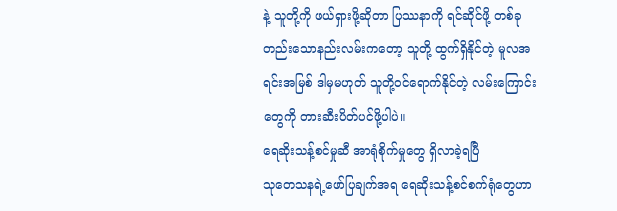နဲ့ သူတို့ကို ဖယ်ရှားဖို့ဆိုတာ ပြဿနာကို ရင်ဆိုင်ဖို့ တစ်ခုတည်းသောနည်းလမ်းကတော့ သူတို့ ထွက်ရှိနိုင်တဲ့ မူလအရင်းအမြစ် ဒါမှမဟုတ် သူတို့ဝင်ရောက်နိုင်တဲ့ လမ်းကြောင်းတွေကို တားဆီးပိတ်ပင်ဖို့ပါပဲ။
ရေဆိုးသန့်စင်မှုဆီ အာရုံစိုက်မှုတွေ ရှိလာခဲ့ရပြီ
သုတေသနရဲ့ဖော်ပြချက်အရ ရေဆိုးသန့်စင်စက်ရုံတွေဟာ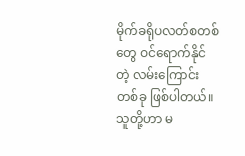မိုက်ခရိုပလတ်စတစ်တွေ ဝင်ရောက်နိုင်တဲ့ လမ်းကြောင်းတစ်ခု ဖြစ်ပါတယ်။ သူတို့ဟာ မ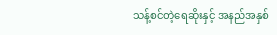သန့်စင်တဲ့ရေဆိုးနှင့် အနည်အနှစ်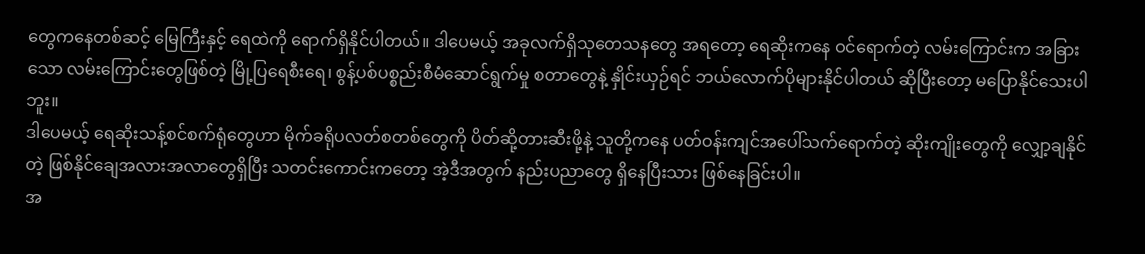တွေကနေတစ်ဆင့် မြေကြီးနှင့် ရေထဲကို ရောက်ရှိနိုင်ပါတယ်။ ဒါပေမယ့် အခုလက်ရှိသုတေသနတွေ အရတော့ ရေဆိုးကနေ ဝင်ရောက်တဲ့ လမ်းကြောင်းက အခြားသော လမ်းကြောင်းတွေဖြစ်တဲ့ မြို့ပြရေစီးရေ၊ စွန့်ပစ်ပစ္စည်းစီမံဆောင်ရွက်မှု စတာတွေနဲ့ နှိုင်းယှဉ်ရင် ဘယ်လောက်ပိုများနိုင်ပါတယ် ဆိုပြီးတော့ မပြောနိုင်သေးပါဘူး။
ဒါပေမယ့် ရေဆိုးသန့်စင်စက်ရုံတွေဟာ မိုက်ခရိုပလတ်စတစ်တွေကို ပိတ်ဆို့တားဆီးဖို့နဲ့ သူတို့ကနေ ပတ်ဝန်းကျင်အပေါ်သက်ရောက်တဲ့ ဆိုးကျိုးတွေကို လျှော့ချနိုင်တဲ့ ဖြစ်နိုင်ချေအလားအလာတွေရှိပြီး သတင်းကောင်းကတော့ အဲ့ဒီအတွက် နည်းပညာတွေ ရှိနေပြီးသား ဖြစ်နေခြင်းပါ။
အ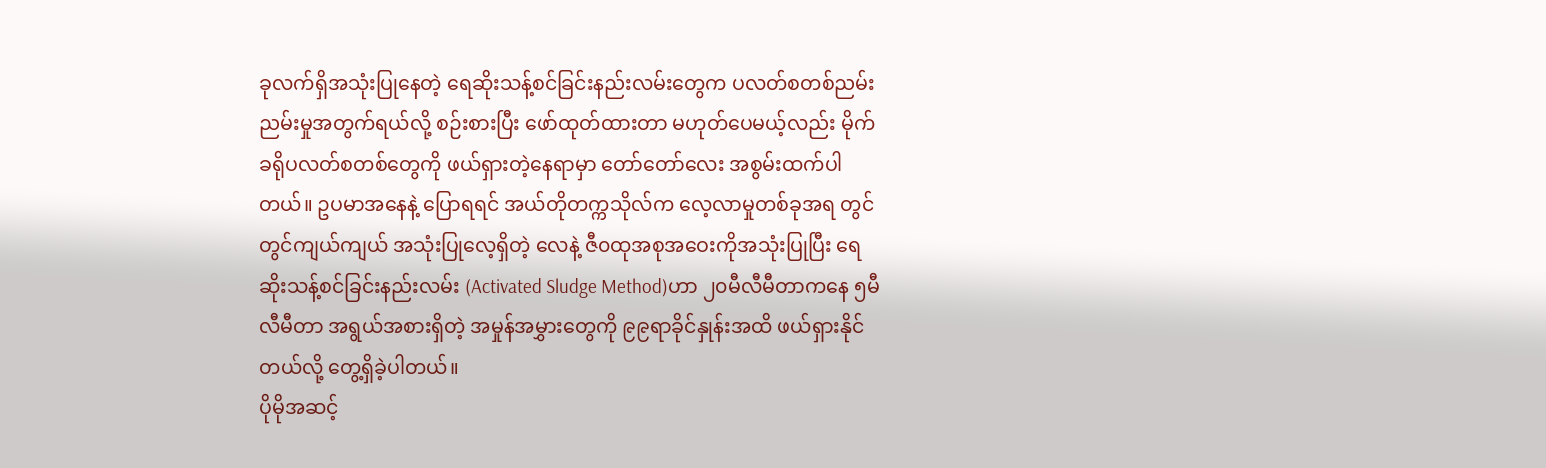ခုလက်ရှိအသုံးပြုနေတဲ့ ရေဆိုးသန့်စင်ခြင်းနည်းလမ်းတွေက ပလတ်စတစ်ညမ်းညမ်းမှုအတွက်ရယ်လို့ စဉ်းစားပြီး ဖော်ထုတ်ထားတာ မဟုတ်ပေမယ့်လည်း မိုက်ခရိုပလတ်စတစ်တွေကို ဖယ်ရှားတဲ့နေရာမှာ တော်တော်လေး အစွမ်းထက်ပါတယ်။ ဥပမာအနေနဲ့ ပြောရရင် အယ်တိုတက္ကသိုလ်က လေ့လာမှုတစ်ခုအရ တွင်တွင်ကျယ်ကျယ် အသုံးပြုလေ့ရှိတဲ့ လေနဲ့ ဇီ၀ထုအစုအဝေးကိုအသုံးပြုပြီး ရေဆိုးသန့်စင်ခြင်းနည်းလမ်း (Activated Sludge Method)ဟာ ၂၀မီလီမီတာကနေ ၅မီလီမီတာ အရွယ်အစားရှိတဲ့ အမှုန်အမွှားတွေကို ၉၉ရာခိုင်နှုန်းအထိ ဖယ်ရှားနိုင်တယ်လို့ တွေ့ရှိခဲ့ပါတယ်။
ပိုမိုအဆင့်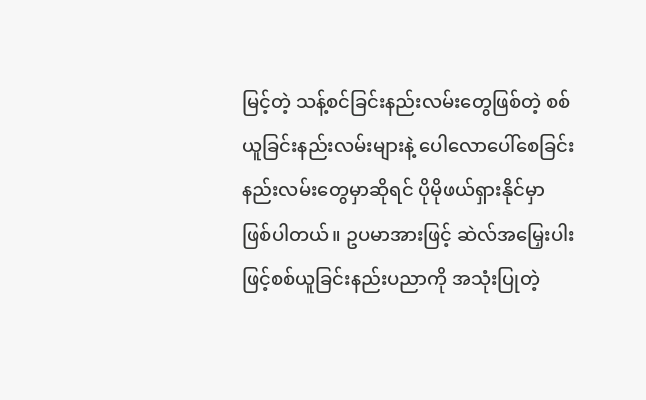မြင့်တဲ့ သန့်စင်ခြင်းနည်းလမ်းတွေဖြစ်တဲ့ စစ်ယူခြင်းနည်းလမ်းများနဲ့ ပေါလောပေါ်စေခြင်းနည်းလမ်းတွေမှာဆိုရင် ပိုမိုဖယ်ရှားနိုင်မှာ ဖြစ်ပါတယ်။ ဥပမာအားဖြင့် ဆဲလ်အမြှေးပါးဖြင့်စစ်ယူခြင်းနည်းပညာကို အသုံးပြုတဲ့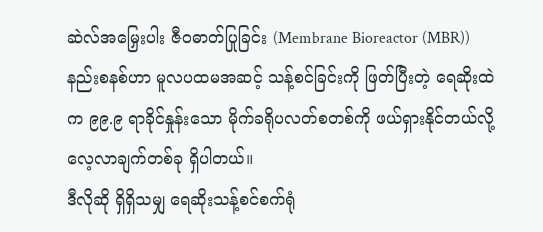ဆဲလ်အမြှေးပါး ဇီ၀ဓာတ်ပြုခြင်း (Membrane Bioreactor (MBR)) နည်းစနစ်ဟာ မူလပထမအဆင့် သန့်စင်ခြင်းကို ဖြတ်ပြီးတဲ့ ရေဆိုးထဲက ၉၉.၉ ရာခိုင်နှုန်းသော မိုက်ခရိုပလတ်စတစ်ကို ဖယ်ရှားနိုင်တယ်လို့ လေ့လာချက်တစ်ခု ရှိပါတယ်။
ဒီလိုဆို ရှိရှိသမျှ ရေဆိုးသန့်စင်စက်ရုံ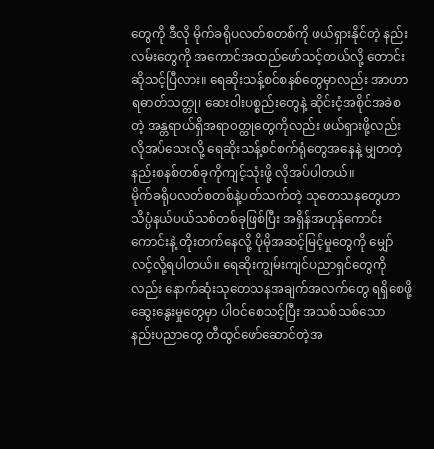တွေကို ဒီလို မိုက်ခရိုပလတ်စတစ်ကို ဖယ်ရှားနိုင်တဲ့ နည်းလမ်းတွေကို အကောင်အထည်ဖော်သင့်တယ်လို့ တောင်းဆိုသင့်ပြီလား။ ရေဆိုးသန့်စင်စနစ်တွေမှာလည်း အာဟာရဓာတ်သတ္တု၊ ဆေးဝါးပစ္စည်းတွေနဲ့ ဆိုင်းငံ့အစိုင်အခဲစတဲ့ အန္တရာယ်ရှိအရာ၀တ္ထုတွေကိုလည်း ဖယ်ရှားဖို့လည်းလိုအပ်သေးလို့ ရေဆိုးသန့်စင်စက်ရုံတွေအနေနဲ့ မျှတတဲ့နည်းစနစ်တစ်ခုကိုကျင့်သုံးဖို့ လိုအပ်ပါတယ်။
မိုက်ခရိုပလတ်စတစ်နဲ့ပတ်သက်တဲ့ သုတေသနတွေဟာ သိပ္ပံနယ်ပယ်သစ်တစ်ခုဖြစ်ပြီး အရှိန်အဟုန်ကောင်းကောင်းနဲ့ တိုးတက်နေလို့ ပိုမိုအဆင့်မြင့်မှုတွေကို မျှော်လင့်လို့ရပါတယ်။ ရေဆိုးကျွမ်းကျင်ပညာရှင်တွေကိုလည်း နောက်ဆုံးသုတေသနအချက်အလက်တွေ ရရှိစေဖို့ ဆွေးနွေးမှုတွေမှာ ပါဝင်စေသင့်ပြီး အသစ်သစ်သော နည်းပညာတွေ တီထွင်ဖော်ဆောင်တဲ့အ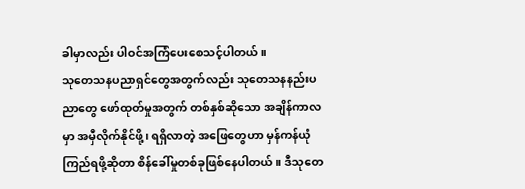ခါမှာလည်း ပါဝင်အကြံပေးစေသင့်ပါတယ်။
သုတေသနပညာရှင်တွေအတွက်လည်း သုတေသနနည်းပညာတွေ ဖော်ထုတ်မှုအတွက် တစ်နှစ်ဆိုသော အချိန်ကာလမှာ အမှီလိုက်နိုင်ဖို့၊ ရရှိလာတဲ့ အဖြေတွေဟာ မှန်ကန်ယုံကြည်ရဖို့ဆိုတာ စိန်ခေါ်မှုတစ်ခုဖြစ်နေပါတယ်။ ဒီသုတေ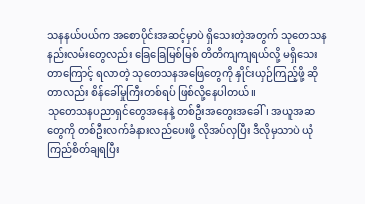သနနယ်ပယ်က အစောပိုင်းအဆင့်မှာပဲ ရှိသေးတဲ့အတွက် သုတေသနနည်းလမ်းတွေလည်း ခြေခြေမြစ်မြစ် တိတိကျကျရယ်လို့ မရှိသေးတာကြောင့် ရလာတဲ့ သုတေသနအဖြေတွေကို နှိုင်းယှဉ်ကြည့်ဖို့ ဆိုတာလည်း စိန်ခေါ်မှုကြီးတစ်ရပ် ဖြစ်လို့နေပါတယ်။
သုတေသနပညာရှင်တွေအနေနဲ့ တစ်ဦးအတွေးအခေါ်၊ အယူအဆတွေကို တစ်ဦးလက်ခံနားလည်ပေးဖို့ လိုအပ်လှပြီး ဒီလိုမှသာပဲ ယုံကြည်စိတ်ချရပြီး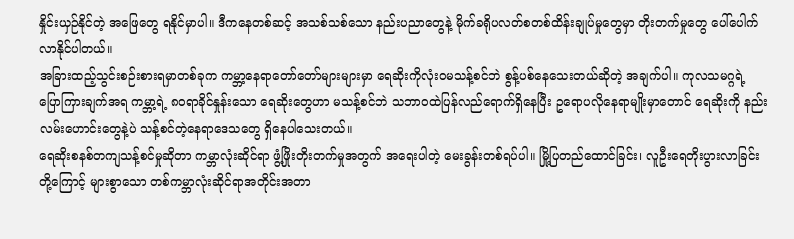နှိုင်းယှဉ်နိုင်တဲ့ အဖြေတွေ ရနိုင်မှာပါ။ ဒီကနေတစ်ဆင့် အသစ်သစ်သော နည်းပညာတွေနဲ့ မိုက်ခရိုပလတ်စတစ်ထိန်းချုပ်မှုတွေမှာ တိုးတက်မှုတွေ ပေါ်ပေါက်လာနိုင်ပါတယ်။
အခြားထည့်သွင်းစဉ်းစားရမှာတစ်ခုက ကမ္ဘာ့နေရာတော်တော်များများမှာ ရေဆိုးကိုလုံး၀မသန့်စင်ဘဲ စွန့်ပစ်နေသေးတယ်ဆိုတဲ့ အချက်ပါ။ ကုလသမဂ္ဂရဲ့ ပြောကြားချက်အရ ကမ္ဘာ့ရဲ့ ၈၀ရာခိုင်နှုန်းသော ရေဆိုးတွေဟာ မသန့်စင်ဘဲ သဘာ၀ထဲပြန်လည်ရောက်ရှိနေပြီး ဥရောပလိုနေရာမျိုးမှာတောင် ရေဆိုးကို နည်းလမ်းဟောင်းတွေနဲ့ပဲ သန့်စင်တဲ့နေရာဒေသတွေ ရှိနေပါသေးတယ်။
ရေဆိုးစနစ်တကျသန့်စင်မှုဆိုတာ ကမ္ဘာလုံးဆိုင်ရာ ဖွံ့ဖြိုးတိုးတက်မှုအတွက် အရေးပါတဲ့ မေးခွန်းတစ်ရပ်ပါ။ မြို့ပြတည်ထောင်ခြင်း၊ လူဦးရေတိုးပွားလာခြင်းတို့ကြောင့် များစွာသော တစ်ကမ္ဘာလုံးဆိုင်ရာအတိုင်းအတာ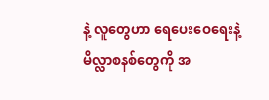နဲ့ လူတွေဟာ ရေပေးဝေရေးနဲ့ မိလ္လာစနစ်တွေကို အ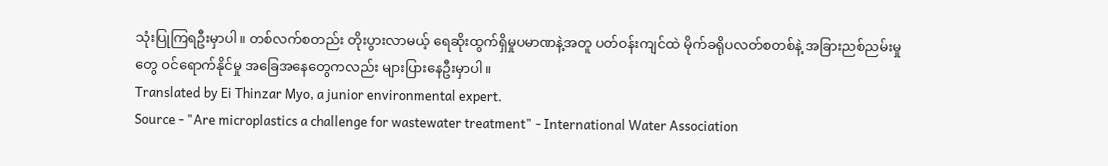သုံးပြုကြရဦးမှာပါ။ တစ်လက်စတည်း တိုးပွားလာမယ့် ရေဆိုးထွက်ရှိမှုပမာဏနဲ့အတူ ပတ်ဝန်းကျင်ထဲ မိုက်ခရိုပလတ်စတစ်နဲ့ အခြားညစ်ညမ်းမှုတွေ ဝင်ရောက်နိုင်မှု အခြေအနေတွေကလည်း များပြားနေဦးမှာပါ။
Translated by Ei Thinzar Myo, a junior environmental expert.
Source - "Are microplastics a challenge for wastewater treatment" - International Water Association